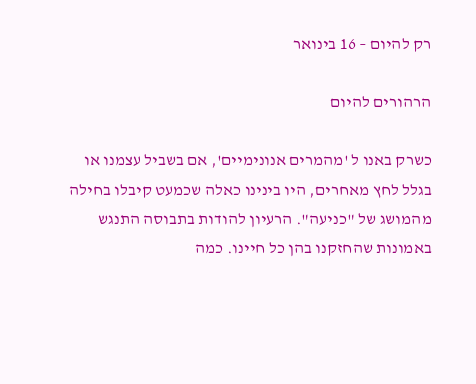רק להיום – 16 בינואר

הרהורים להיום

כשרק באנו ל 'מהמרים אנונימיים', אם בשביל עצמנו או בגלל לחץ מאחרים, היו בינינו כאלה שכמעט קיבלו בחילה מהמושג של "כניעה". הרעיון להודות בתבוסה התנגש באמונות שהחזקנו בהן כל חיינו. כמה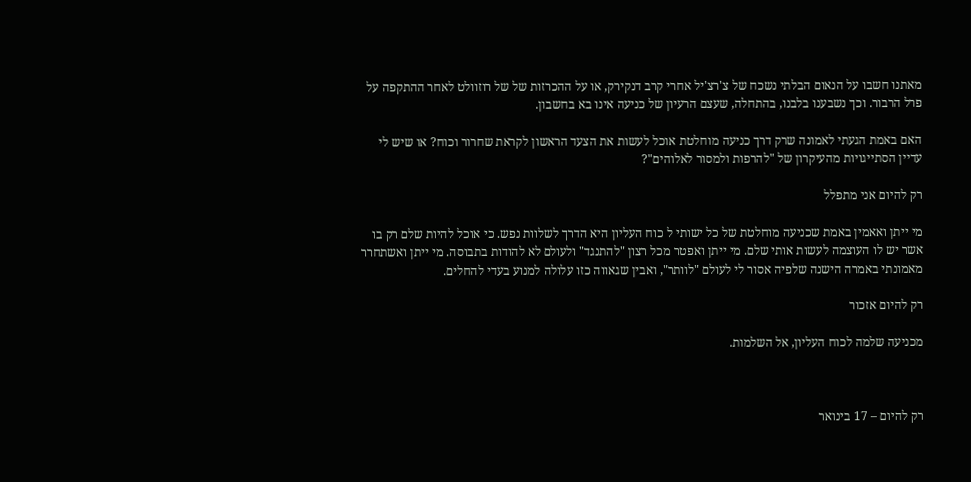מאתנו חשבו על הנאום הבלתי נשכח של צ'רצ'יל אחרי קרב דנקירק, או על ההכרזות של של רוזוולט לאחר ההתקפה על פרל הרבור. וכך נשבענו בלבנו, בהתחלה, שעצם הרעיון של כניעה אינו בא בחשבון.

האם באמת הגעתי לאמונה שרק דרך כניעה מוחלטת אוכל לעשות את הצעד הראשון לקראת שחרור וכוח? או שיש לי עדיין הסתייגויות מהעיקרון של "להרפות ולמסור לאלוהים"?

רק להיום אני מתפלל

מי ייתן ואאמין באמת שכניעה מוחלטת של כל ישותי ל כוח העליון היא הדרך לשלוות נפש. כי אוכל להיות שלם רק בו אשר יש לו העוצמה לעשות אותי שלם. מי ייתן ואפטר מכל רצון "להתנגד" ולעולם לא להודות בתבוסה. מי ייתן ואשתחרר מאמונתי באמרה הישנה שלפיה אסור לי לעולם "לוותר", ואבין שגאווה כזו עלולה למנוע בעדי להחלים.

רק להיום אזכור

מכניעה שלמה לכוח העליון, אל השלמות.



רק להיום – 17 בינואר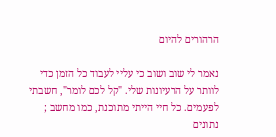הרהורים להיום

נאמר לי שוב ושוב כי עליי לעבוד כל הזמן כדי לוותר על הרעיונות שלי. "קל לכם לומר", חשבתי לפעמים. כל חיי הייתי מתוכנת, כמו מחשב ; נתונים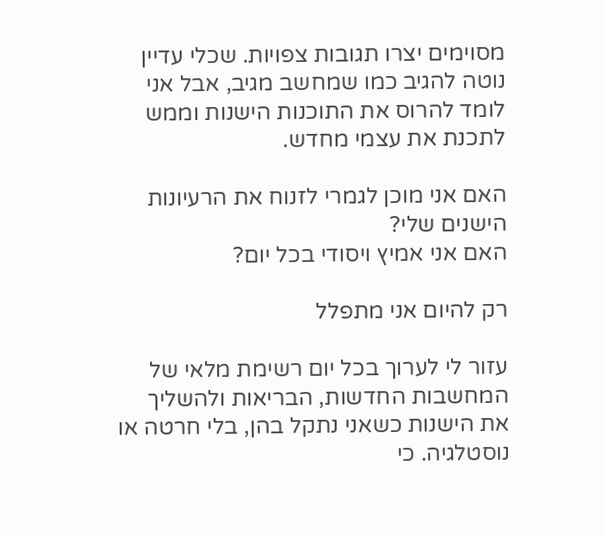מסוימים יצרו תגובות צפויות. שכלי עדיין נוטה להגיב כמו שמחשב מגיב, אבל אני לומד להרוס את התוכנות הישנות וממש לתכנת את עצמי מחדש.

האם אני מוכן לגמרי לזנוח את הרעיונות הישנים שלי?
האם אני אמיץ ויסודי בכל יום?

רק להיום אני מתפלל

עזור לי לערוך בכל יום רשימת מלאי של המחשבות החדשות, הבריאות ולהשליך את הישנות כשאני נתקל בהן, בלי חרטה או נוסטלגיה. כי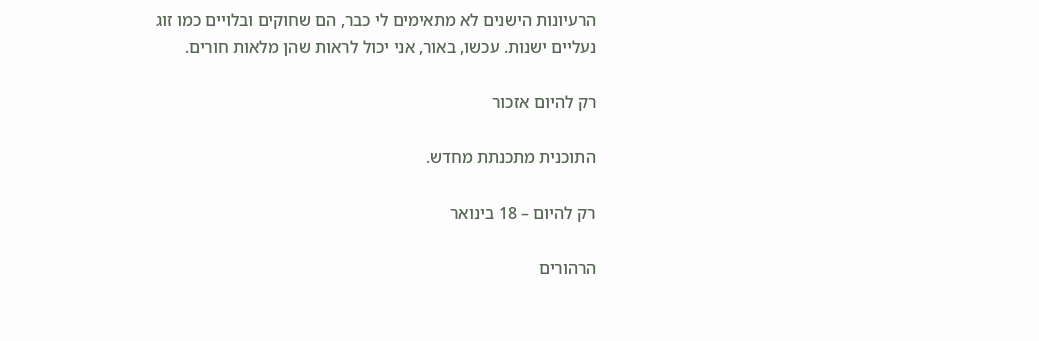הרעיונות הישנים לא מתאימים לי כבר, הם שחוקים ובלויים כמו זוג נעליים ישנות. עכשו, באור, אני יכול לראות שהן מלאות חורים.

רק להיום אזכור

התוכנית מתכנתת מחדש.

רק להיום – 18 בינואר

הרהורים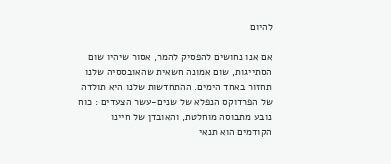להיום

אם אנו נחושים להפסיק להמר, אסור שיהיו שום הסתייגות, שום אמונה חשאית שהאובססיה שלנו תחזור באחד הימים. ההתחדשות שלנו היא תולדה של הפרדוקס הנפלא של שנים-עשר הצעדים : כוח נובע מתבוסה מוחלטת, והאובדן של חיינו הקודמים הוא תנאי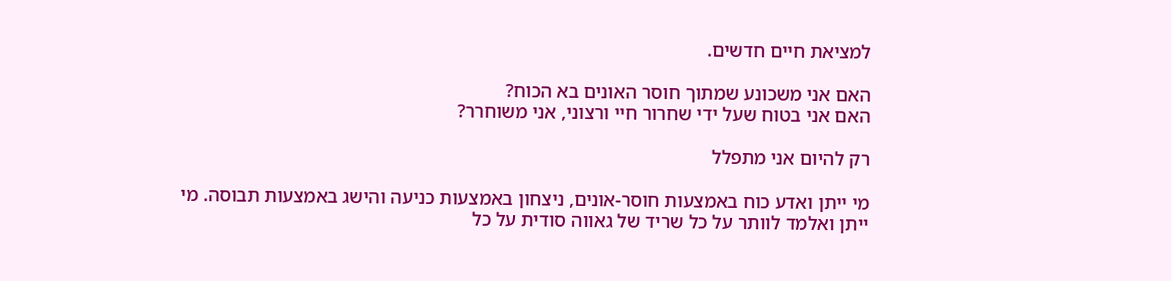למציאת חיים חדשים.

האם אני משכונע שמתוך חוסר האונים בא הכוח?
האם אני בטוח שעל ידי שחרור חיי ורצוני, אני משוחרר?

רק להיום אני מתפלל

מי ייתן ואדע כוח באמצעות חוסר-אונים, ניצחון באמצעות כניעה והישג באמצעות תבוסה. מי ייתן ואלמד לוותר על כל שריד של גאווה סודית על כל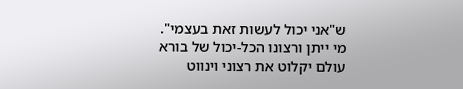ש"אני יכול לעשות זאת בעצמי". מי ייתן ורצונו הכל-יכול של בורא עולם יקלוט את רצוני וינווט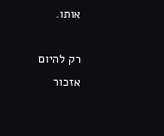אותו.

רק להיום אזכור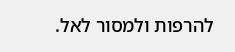להרפות ולמסור לאל.